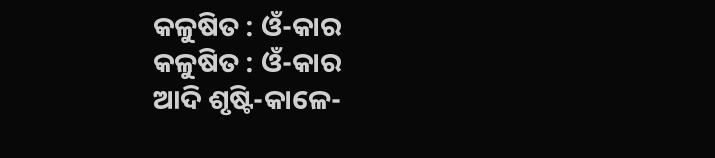କଳୁଷିତ : ଓଁ-କାର
କଳୁଷିତ : ଓଁ-କାର
ଆଦି ଶୃଷ୍ଟି-କାଳେ-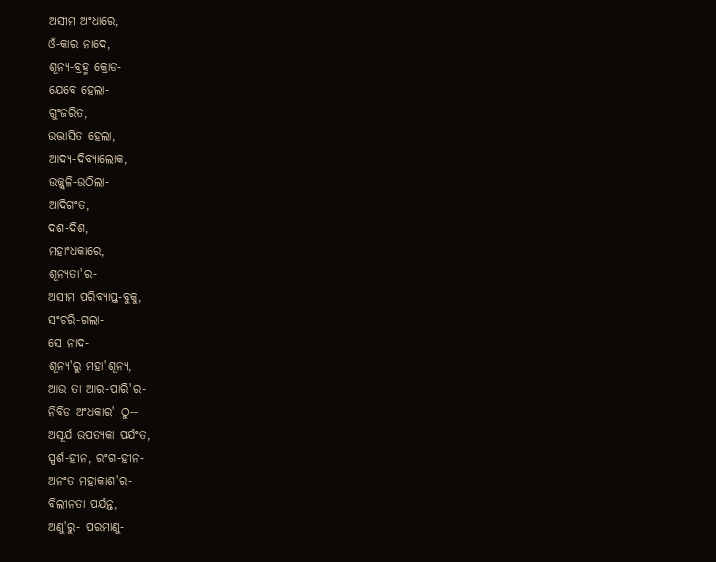ଅସୀମ ଅଂଧାରେ,
ଓଁ-କାର ନାଦେ,
ଶୂନ୍ୟ-ବ୍ରହ୍ମ କ୍ରୋଡ-
ଯେବେ ହେଲା-
ଗୁଂଜରିତ,
ଉଦ୍ଭାସିତ ହେଲା,
ଆଦ୍ୟ-ଦିବ୍ୟାଲୋକ,
ଉଜ୍ଜ୍ବଳି-ଉଠିଲା-
ଆଦିଗଂତ,
ଦଶ-ଦିଶ,
ମହାଂଧକାରେ,
ଶୂନ୍ୟତା'ର-
ଅସୀମ ପରିବ୍ୟାପ୍ତ-ବୁକୁ,
ସଂଚରି-ଗଲା-
ସେ ନାଦ-
ଶୂନ୍ୟ'ରୁ ମହା'ଶୂନ୍ୟ,
ଆଉ ତା ଆର-ପାରି'ର-
ନିବିଡ ଅଂଧକାର' ଠୁ--
ଅସୂର୍ଯ ଉପତ୍ୟକା ପର୍ଯଂତ,
ସ୍ପର୍ଶ-ହୀନ, ରଂଗ-ହୀନ-
ଅନଂତ ମହାକାଶ'ର-
ବିଲୀନତା ପର୍ଯନ୍ତ,
ଅଣୁ'ରୁ- ପରମାଣୁ-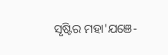ସୃଷ୍ଟିର ମହା'ଯଞେ-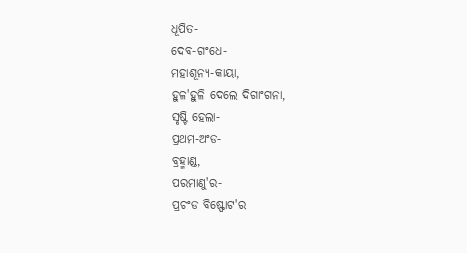ଧୂପିତ-
ଦେବ-ଗଂଧେ-
ମହାଶୂନ୍ୟ-କାୟା,
ହୁଳ'ହୁଳି ଦେଲେ ଦିଗାଂଗନା,
ସୃଷ୍ଟି ହେଲା-
ପ୍ରଥମ-ଅଂଡ-
ବ୍ରହ୍ମାଣ୍ଡ,
ପରମାଣୁ'ର-
ପ୍ରଚଂଡ ବିଷ୍ଫୋଟ'ର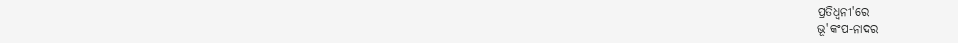ପ୍ରତିଧ୍ଵନୀ'ରେ
ଭୂ'କଂପ-ନାଦର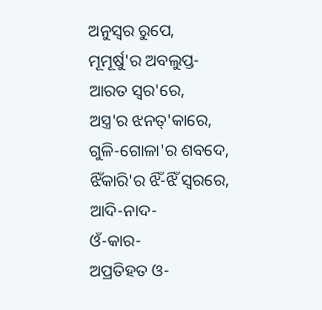ଅନୁସ୍ୱର ରୁପେ,
ମୂମୂର୍ଷୁ'ର ଅବଲୁପ୍ତ-
ଆରତ ସ୍ୱର'ରେ,
ଅସ୍ତ୍ର'ର ଝନତ୍'କାରେ,
ଗୁଳି-ଗୋଳା'ର ଶବଦେ,
ଝିଁକାରି'ର ଝିଁ-ଝିଁ ସ୍ୱରରେ,
ଆଦି-ନାଦ-
ଓଁ-କାର-
ଅପ୍ରତିହତ ଓ-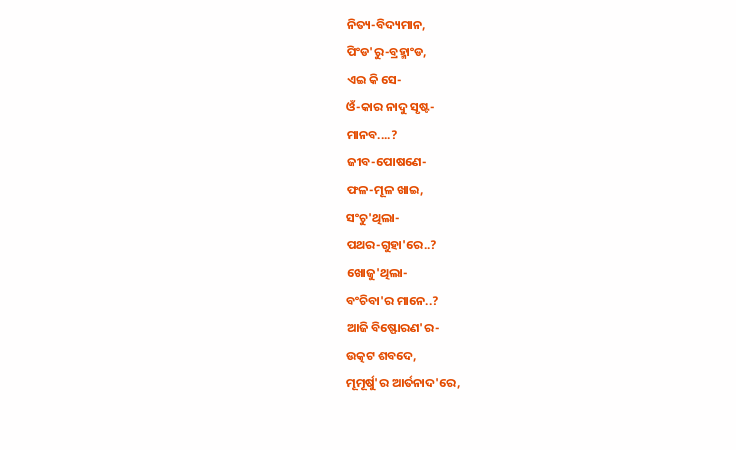ନିତ୍ୟ-ବିଦ୍ୟମାନ,
ପିଂଡ'ରୁ-ବ୍ରହ୍ମାଂଡ,
ଏଇ କି ସେ-
ଓଁ-କାର ନାଦୁ ସୃଷ୍ଟ-
ମାନବ....?
ଜୀବ-ପୋଷଣେ-
ଫଳ-ମୂଳ ଖାଇ,
ସଂଚୁ'ଥିଲା-
ପଥର-ଗୁହା'ରେ..?
ଖୋଜୁ'ଥିଲା-
ବଂଚିବା'ର ମାନେ..?
ଆଜି ବିଷ୍ଫୋରଣ'ର-
ଉତ୍କଟ ଶବଦେ,
ମୂମୂର୍ଷୁ'ର ଆର୍ତନାଦ'ରେ,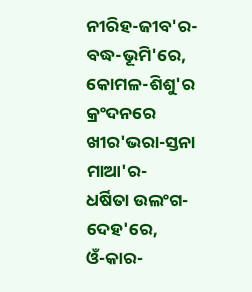ନୀରିହ-ଜୀବ'ର-
ବଦ୍ଧ-ଭୂମି'ରେ,
କୋମଳ-ଶିଶୁ'ର କ୍ରଂଦନରେ
ଖୀର'ଭରା-ସ୍ତନା ମାଆ'ର-
ଧର୍ଷିତା ଉଲଂଗ-ଦେହ'ରେ,
ଓଁ-କାର-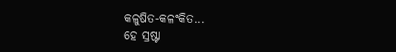କଳୁଷିତ-କଳଂକିତ...
ହେ ସ୍ରଷ୍ଟା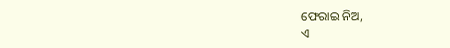ଫେରାଇ ନିଅ,
ଏ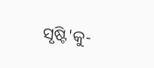ସୃଷ୍ଟି'କୁ-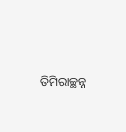ତିମିରାଚ୍ଛନ୍ନ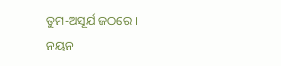ତୁମ-ଅସୂର୍ଯ ଜଠରେ ।
ନୟନ